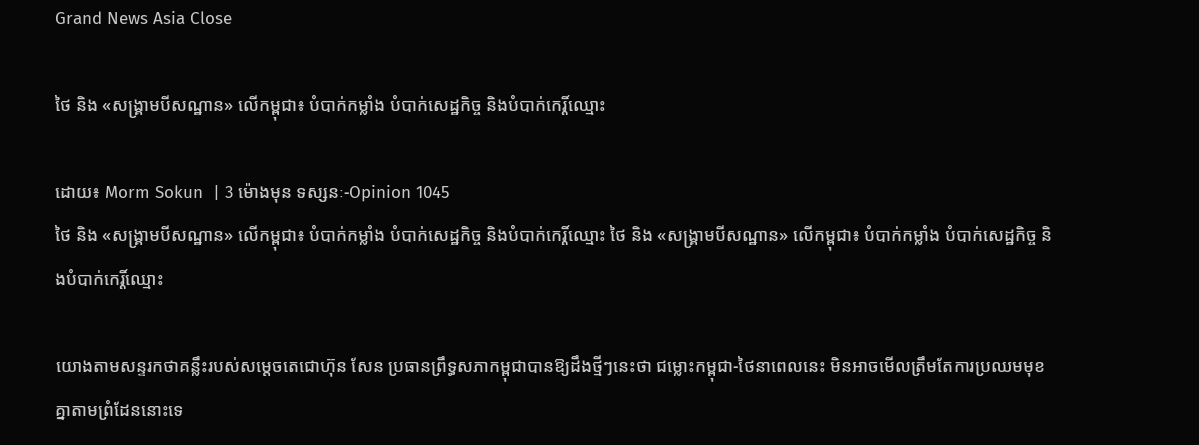Grand News Asia Close

ថៃ និង «សង្គ្រាមបីសណ្ឋាន» លើកម្ពុជា៖ បំបាក់កម្លាំង បំបាក់សេដ្ឋកិច្ច និងបំបាក់កេរ្តិ៍ឈ្មោះ

ដោយ៖ Morm Sokun  | 3 ម៉ោងមុន ទស្សនៈ-Opinion 1045
ថៃ និង «សង្គ្រាមបីសណ្ឋាន» លើកម្ពុជា៖ បំបាក់កម្លាំង បំបាក់សេដ្ឋកិច្ច និងបំបាក់កេរ្តិ៍ឈ្មោះ ថៃ និង «សង្គ្រាមបីសណ្ឋាន» លើកម្ពុជា៖ បំបាក់កម្លាំង បំបាក់សេដ្ឋកិច្ច និងបំបាក់កេរ្តិ៍ឈ្មោះ

យោងតាមសន្ទរកថាគន្លឹះរបស់សម្តេចតេជោហ៊ុន សែន ប្រធានព្រឹទ្ធសភាកម្ពុជាបានឱ្យដឹងថ្មីៗនេះថា ជម្លោះកម្ពុជា-ថៃនាពេលនេះ មិនអាចមើលត្រឹមតែការប្រឈមមុខគ្នាតាមព្រំដែននោះទេ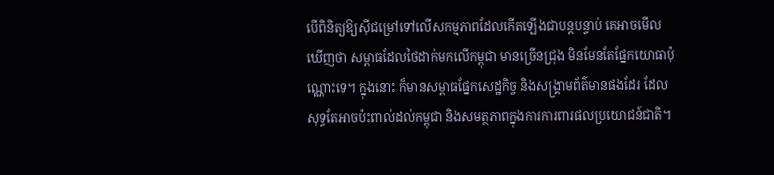បើពិនិត្យឱ្យស៊ីជម្រៅទៅលើសកម្មភាពដែលកើតឡើងជាបន្តបន្ទាប់ គេអាចមើលឃើញថា សម្ពាធដែលថៃដាក់មកលើកម្ពុជា មានច្រើនជ្រុង មិនមែនតែផ្នែកយោធាប៉ុណ្ណោះទេ។ ក្នុងនោះ ក៏មានសម្ពាធផ្នែកសេដ្ឋកិច្ច និងសង្គ្រាមព័ត៌មានផងដែរ ដែលសុទ្ធតែអាចប៉ះពាល់ដល់កម្ពុជា និងសមត្ថភាពក្នុងការការពារផលប្រយោជន៍ជាតិ។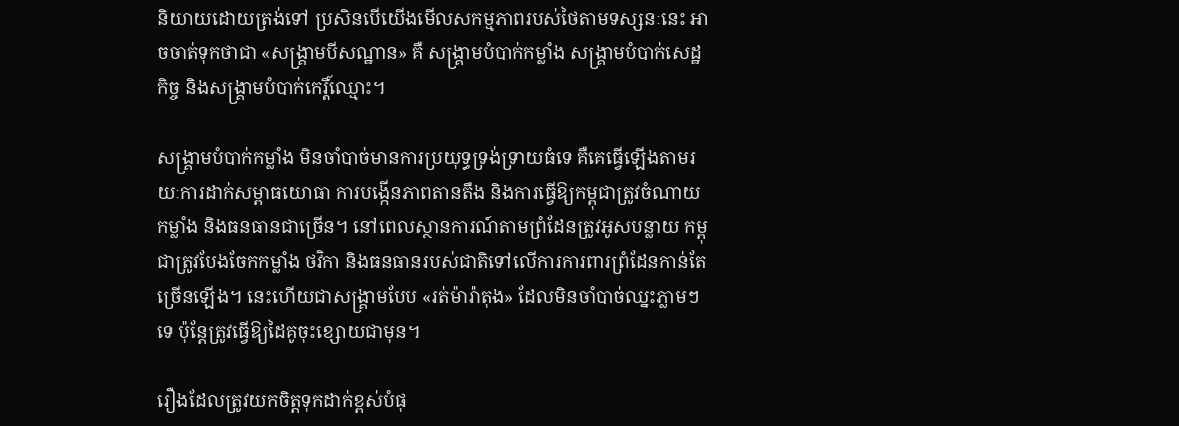និយាយដោយត្រង់ទៅ ប្រសិនបើយើងមើលសកម្មភាពរបស់ថៃតាមទស្សនៈនេះ អាចចាត់ទុកថាជា «សង្គ្រាមបីសណ្ឋាន» គឺ សង្គ្រាមបំបាក់កម្លាំង សង្គ្រាមបំបាក់សេដ្ឋកិច្ច និងសង្គ្រាមបំបាក់កេរ្តិ៍ឈ្មោះ។

សង្គ្រាមបំបាក់កម្លាំង មិនចាំបាច់មានការប្រយុទ្ធទ្រង់ទ្រាយធំទេ គឺគេធ្វើឡើងតាមរយៈការដាក់សម្ពាធយោធា ការបង្កើនភាពតានតឹង និងការធ្វើឱ្យកម្ពុជាត្រូវចំណាយកម្លាំង និងធនធានជាច្រើន។ នៅពេលស្ថានការណ៍តាមព្រំដែនត្រូវអូសបន្លាយ កម្ពុជាត្រូវបែងចែកកម្លាំង ថវិកា និងធនធានរបស់ជាតិទៅលើការការពារព្រំដែនកាន់តែច្រើនឡើង។ នេះហើយជាសង្គ្រាមបែប «រត់ម៉ារ៉ាតុង» ដែលមិនចាំបាច់ឈ្នះភ្លាមៗទេ ប៉ុន្តែត្រូវធ្វើឱ្យដៃគូចុះខ្សោយជាមុន។

រឿងដែលត្រូវយកចិត្តទុកដាក់ខ្ពស់បំផុ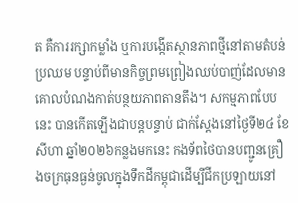ត គឺការរក្សាកម្លាំង ឬការបង្កើតស្ថានភាពថ្មីនៅតាមតំបន់ប្រឈម បន្ទាប់ពីមានកិច្ចព្រមព្រៀងឈប់បាញ់ដែលមានគោលបំណងកាត់បន្ថយភាពតានតឹង។ សកម្មភាពបែបនេះ បានកើតឡើងជាបន្តបន្ទាប់ ជាក់ស្តែងនៅថ្ងៃទី២៤ ខែសីហា ឆ្នាំ២០២៦កន្លងមកនេះ កងទ័ពថៃបានបញ្ជូនគ្រឿងចក្រធុនធ្ងន់ចូលក្នុងទឹកដីកម្ពុជាដើម្បីជីកប្រឡាយនៅ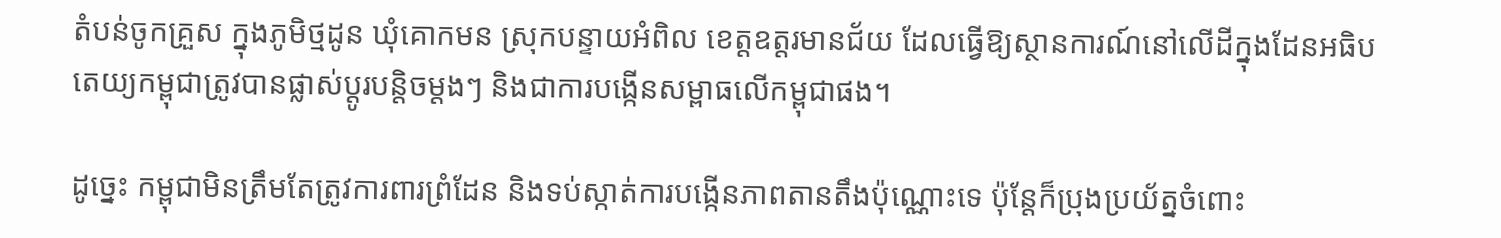តំបន់ចូកគ្រួស ក្នុងភូមិថ្មដូន ឃុំគោកមន ស្រុកបន្ទាយអំពិល ខេត្តឧត្តរមានជ័យ ដែលធ្វើឱ្យស្ថានការណ៍នៅលើដីក្នុងដែនអធិបតេយ្យកម្ពុជាត្រូវបានផ្លាស់ប្តូរបន្តិចម្តងៗ និងជាការបង្កើនសម្ពាធលើកម្ពុជាផង។

ដូច្នេះ កម្ពុជាមិនត្រឹមតែត្រូវការពារព្រំដែន និងទប់ស្កាត់ការបង្កើនភាពតានតឹងប៉ុណ្ណោះទេ ប៉ុន្តែក៏ប្រុងប្រយ័ត្នចំពោះ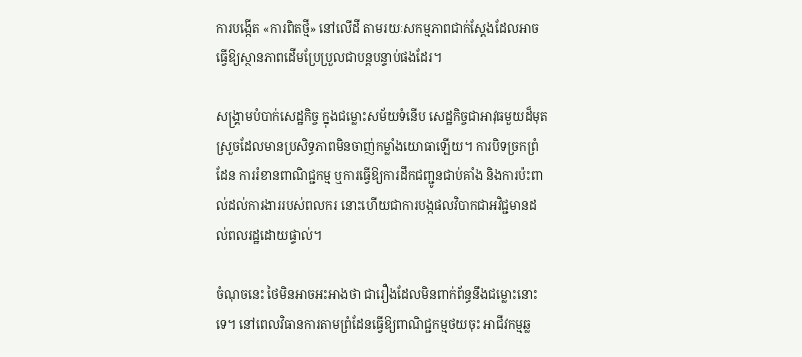ការបង្កើត «ការពិតថ្មី» នៅលើដី តាមរយៈសកម្មភាពជាក់ស្តែងដែលអាចធ្វើឱ្យស្ថានភាពដើមប្រែប្រួលជាបន្តបន្ទាប់ផងដែរ។

សង្គ្រាមបំបាក់សេដ្ឋកិច្ច ក្នុងជម្លោះសម័យទំនើប សេដ្ឋកិច្ចជាអាវុធមួយដ៏មុតស្រួចដែលមានប្រសិទ្ធភាពមិនចាញ់កម្លាំងយោធាឡើយ។ ការបិទច្រកព្រំដែន ការរំខានពាណិជ្ជកម្ម ឬការធ្វើឱ្យការដឹកជញ្ជូនជាប់គាំង និងការប៉ះពាល់ដល់ការងាររបស់ពលករ នោះហើយជាការបង្កផលវិបាកជាអវិជ្ជមានដល់ពលរដ្ឋដោយផ្ទាល់។

ចំណុចនេះ ថៃមិនអាចអះអាងថា ជារឿងដែលមិនពាក់ព័ន្ធនឹងជម្លោះនោះទេ។ នៅពេលវិធានការតាមព្រំដែនធ្វើឱ្យពាណិជ្ជកម្មថយចុះ អាជីវកម្មឆ្ល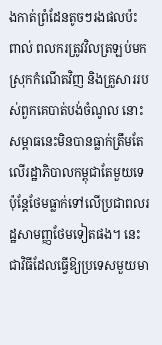ងកាត់ព្រំដែនតូចៗរងផលប៉ះពាល់ ពលករត្រូវវិលត្រឡប់មកស្រុកកំណើតវិញ និងគ្រួសាររបស់ពួកគេបាត់បង់ចំណូល នោះសម្ពាធនេះមិនបានធ្លាក់ត្រឹមតែលើរដ្ឋាភិបាលកម្ពុជាតែមួយទេ ប៉ុន្តែថែមធ្លាក់ទៅលើប្រជាពលរដ្ឋសាមញ្ញថែមទៀតផង។ នេះជាវិធីដែលធ្វើឱ្យប្រទេសមួយមា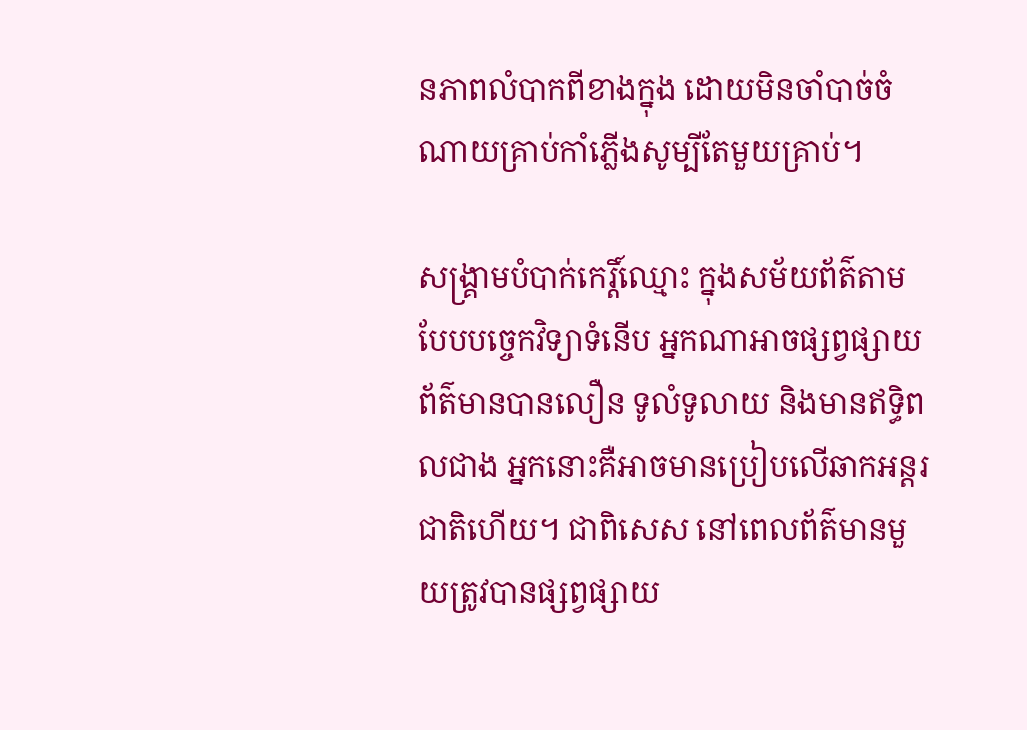នភាពលំបាកពីខាងក្នុង ដោយមិនចាំបាច់ចំណាយគ្រាប់កាំភ្លើងសូម្បីតែមួយគ្រាប់។

សង្គ្រាមបំបាក់កេរ្តិ៍ឈ្មោះ ក្នុងសម័យព័ត៌តាមបែបបច្ចេកវិទ្យាទំនើប អ្នកណាអាចផ្សព្វផ្សាយព័ត៌មានបានលឿន ទូលំទូលាយ និងមានឥទ្ធិពលជាង អ្នកនោះគឺអាចមានប្រៀបលើឆាកអន្តរជាតិហើយ។ ជាពិសេស នៅពេលព័ត៌មានមួយត្រូវបានផ្សព្វផ្សាយ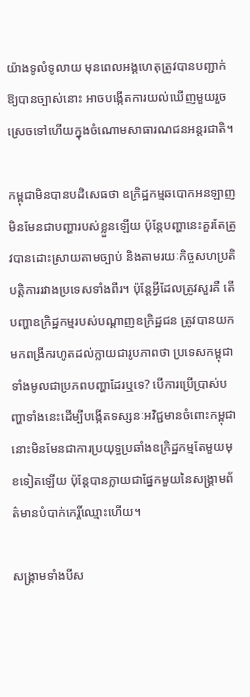យ៉ាងទូលំទូលាយ មុនពេលអង្គហេតុត្រូវបានបញ្ជាក់ឱ្យបានច្បាស់នោះ អាចបង្កើតការយល់ឃើញមួយរួចស្រេចទៅហើយក្នុងចំណោមសាធារណជនអន្តរជាតិ។

កម្ពុជាមិនបានបដិសេធថា ឧក្រិដ្ឋកម្មឆបោកអនឡាញមិនមែនជាបញ្ហារបស់ខ្លួនឡើយ ប៉ុន្តែបញ្ហានេះគួរតែត្រូវបានដោះស្រាយតាមច្បាប់ និងតាមរយៈកិច្ចសហប្រតិបត្តិការរវាងប្រទេសទាំងពីរ។ ប៉ុន្តែអ្វីដែលត្រូវសួរគឺ តើបញ្ហាឧក្រិដ្ឋកម្មរបស់បណ្តាញឧក្រិដ្ឋជន ត្រូវបានយកមកពង្រីករហូតដល់ក្លាយជារូបភាពថា ប្រទេសកម្ពុជាទាំងមូលជាប្រភពបញ្ហាដែរឬទេ? បើការប្រើប្រាស់បញ្ហាទាំងនេះដើម្បីបង្កើតទស្សនៈអវិជ្ជមានចំពោះកម្ពុជា នោះមិនមែនជាការប្រយុទ្ធប្រឆាំងឧក្រិដ្ឋកម្មតែមួយមុខទៀតឡើយ ប៉ុន្តែបានក្លាយជាផ្នែកមួយនៃសង្គ្រាមព័ត៌មានបំបាក់កេរ្តិ៍ឈ្មោះហើយ។

សង្គ្រាមទាំងបីស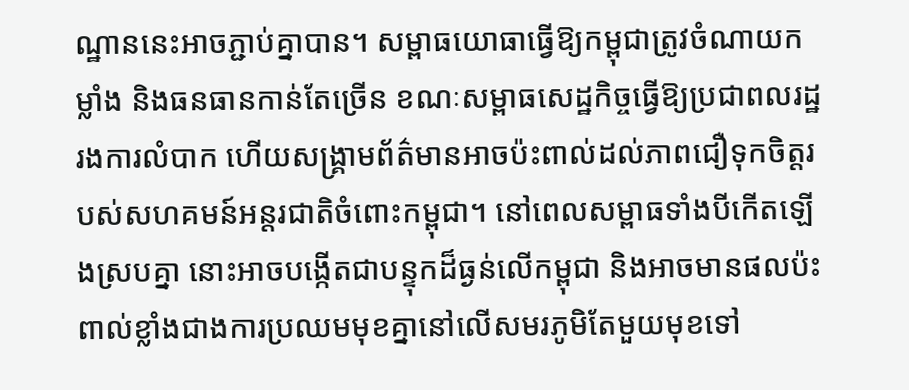ណ្ឋាននេះអាចភ្ជាប់គ្នាបាន។ សម្ពាធយោធាធ្វើឱ្យកម្ពុជាត្រូវចំណាយកម្លាំង និងធនធានកាន់តែច្រើន ខណៈសម្ពាធសេដ្ឋកិច្ចធ្វើឱ្យប្រជាពលរដ្ឋរងការលំបាក ហើយសង្គ្រាមព័ត៌មានអាចប៉ះពាល់ដល់ភាពជឿទុកចិត្តរបស់សហគមន៍អន្តរជាតិចំពោះកម្ពុជា។ នៅពេលសម្ពាធទាំងបីកើតឡើងស្របគ្នា នោះអាចបង្កើតជាបន្ទុកដ៏ធ្ងន់លើកម្ពុជា និងអាចមានផលប៉ះពាល់ខ្លាំងជាងការប្រឈមមុខគ្នានៅលើសមរភូមិតែមួយមុខទៅ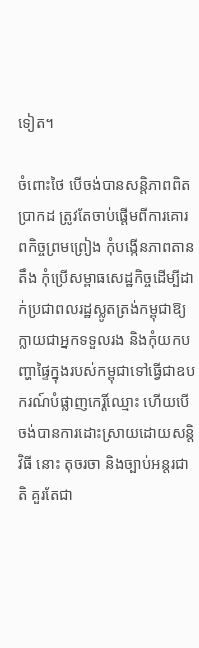ទៀត។

ចំពោះថៃ បើចង់បានសន្តិភាពពិតប្រាកដ ត្រូវតែចាប់ផ្តើមពីការគោរពកិច្ចព្រមព្រៀង កុំបង្កើនភាពតានតឹង កុំប្រើសម្ពាធសេដ្ឋកិច្ចដើម្បីដាក់ប្រជាពលរដ្ឋស្លូតត្រង់កម្ពុជាឱ្យក្លាយជាអ្នកទទួលរង និងកុំយកបញ្ហាផ្ទៃក្នុងរបស់កម្ពុជាទៅធ្វើជាឧបករណ៍បំផ្លាញកេរ្តិ៍ឈ្មោះ ហើយបើចង់បានការដោះស្រាយដោយសន្តិវិធី នោះ តុចរចា និងច្បាប់អន្តរជាតិ គួរតែជា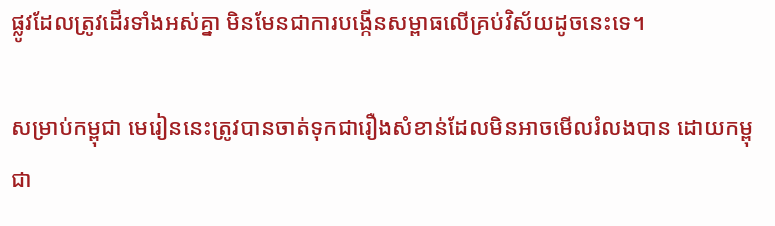ផ្លូវដែលត្រូវដើរទាំងអស់គ្នា មិនមែនជាការបង្កើនសម្ពាធលើគ្រប់វិស័យដូចនេះទេ។

សម្រាប់កម្ពុជា មេរៀននេះត្រូវបានចាត់ទុកជារឿងសំខាន់ដែលមិនអាចមើលរំលងបាន ដោយកម្ពុជា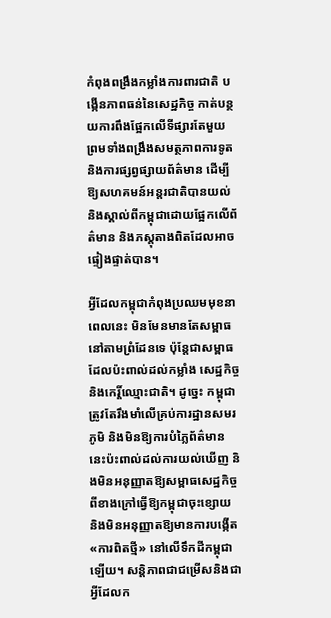កំពុងពង្រឹងកម្លាំងការពារជាតិ បង្កើនភាពធន់នៃសេដ្ឋកិច្ច កាត់បន្ថយការពឹងផ្អែកលើទីផ្សារតែមួយ ព្រមទាំងពង្រឹងសមត្ថភាពការទូត និងការផ្សព្វផ្សាយព័ត៌មាន ដើម្បីឱ្យសហគមន៍អន្តរជាតិបានយល់ និងស្គាល់ពីកម្ពុជាដោយផ្អែកលើព័ត៌មាន និងភស្តុតាងពិតដែលអាចផ្ទៀងផ្ទាត់បាន។

អ្វីដែលកម្ពុជាកំពុងប្រឈមមុខនាពេលនេះ មិនមែនមានតែសម្ពាធនៅតាមព្រំដែនទេ ប៉ុន្តែជាសម្ពាធដែលប៉ះពាល់ដល់កម្លាំង សេដ្ឋកិច្ច និងកេរ្តិ៍ឈ្មោះជាតិ។ ដូច្នេះ កម្ពុជាត្រូវតែរឹងមាំលើគ្រប់ការដ្ឋានសមរភូមិ និងមិនឱ្យការបំភ្លៃព័ត៌មាននេះប៉ះពាល់ដល់ការយល់ឃើញ និងមិនអនុញ្ញាតឱ្យសម្ពាធសេដ្ឋកិច្ចពីខាងក្រៅធ្វើឱ្យកម្ពុជាចុះខ្សោយ និងមិនអនុញ្ញាតឱ្យមានការបង្កើត «ការពិតថ្មី» នៅលើទឹកដីកម្ពុជាឡើយ។ សន្តិភាពជាជម្រើសនិងជាអ្វីដែលក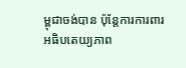ម្ពុជាចង់បាន ប៉ុន្តែការការពារអធិបតេយ្យភាព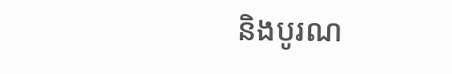និងបូរណ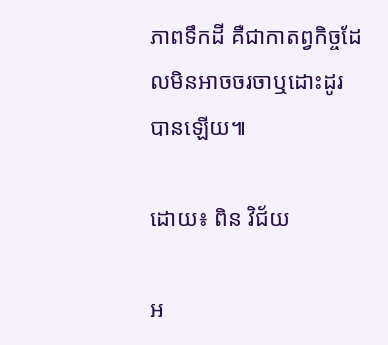ភាពទឹកដី គឺជាកាតព្វកិច្ចដែលមិនអាចចរចាឬដោះដូរបានឡើយ៕

ដោយ៖ ពិន វិជ័យ

អ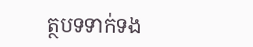ត្ថបទទាក់ទង